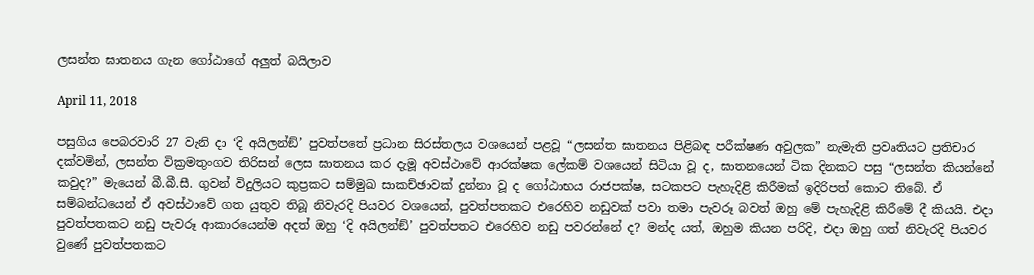ලසන්ත ඝාතනය ගැන ගෝඨාගේ අලුත් බයිලාව

April 11, 2018

පසුගිය පෙබරවාරි 27 වැනි දා ‘දි අයිලන්ඞ්’ පුවත්පතේ ප්‍රධාන සිරස්තලය වශයෙන් පළවූ “ලසන්ත ඝාතනය පිළිබඳ පරීක්ෂණ අවුලක” නැමැති ප්‍රවෘතියට ප්‍රතිචාර දක්වමින්, ලසන්ත වික්‍රමතුංගව තිරිසන් ලෙස ඝාතනය කර දැමූ අවස්ථාවේ ආරක්ෂක ලේකම් වශයෙන් සිටියා වූ ද, ඝාතනයෙන් ටික දිනකට පසු “ලසන්ත කියන්නේ කවුද?” මැයෙන් බී.බී.සී. ගුවන් විදුලියට කුප්‍රකට සම්මුඛ සාකච්ඡාවක් දුන්නා වූ ද ගෝඨාභය රාජපක්ෂ, සටකපට පැහැදිළි කිරීමක් ඉදිරිපත් කොට තිබේ. ඒ සම්බන්ධයෙන් ඒ අවස්ථාවේ ගත යුතුව තිබූ නිවැරදි පියවර වශයෙන්, පුවත්පතකට එරෙහිව නඩුවක් පවා තමා පැවරූ බවත් ඔහු මේ පැහැදිළි කිරීමේ දී කියයි. එදා පුවත්පතකට නඩු පැවරූ ආකාරයෙන්ම අදත් ඔහු ‘දි අයිලන්ඞ්’ පුවත්පතට එරෙහිව නඩු පවරන්නේ ද? මන්ද යත්, ඔහුම කියන පරිදි, එදා ඔහු ගත් නිවැරදි පියවර වුණේ පුවත්පතකට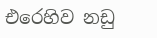එරෙහිව නඩු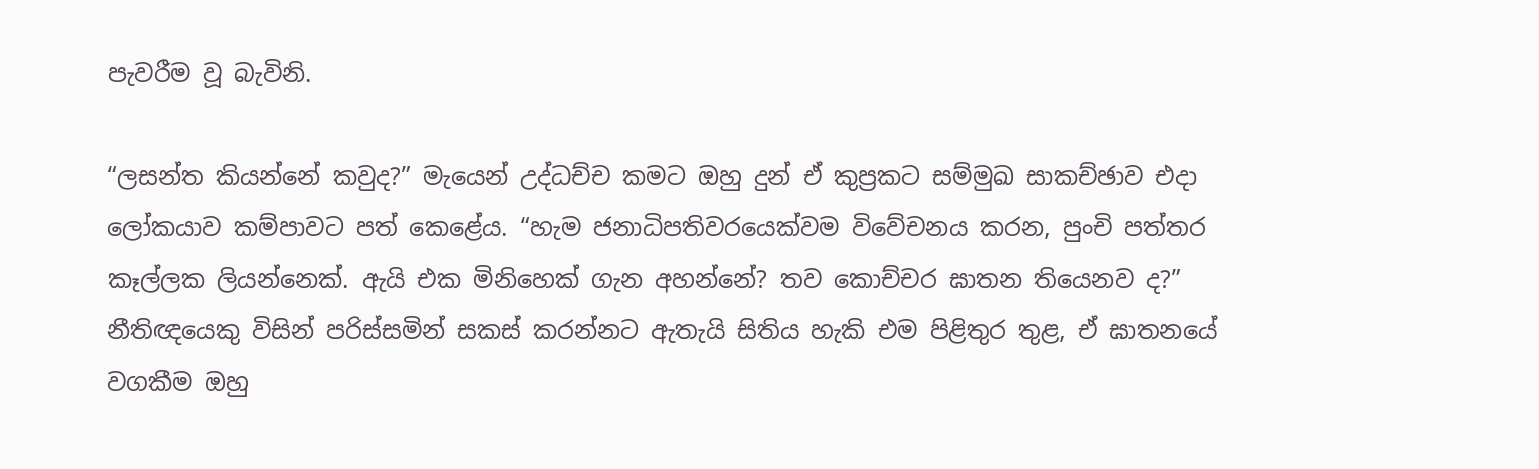පැවරීම වූ බැවිනි.

“ලසන්ත කියන්නේ කවුද?” මැයෙන් උද්ධච්ච කමට ඔහු දුන් ඒ කුප්‍රකට සම්මුඛ සාකච්ඡාව එදා ලෝකයාව කම්පාවට පත් කෙළේය. “හැම ජනාධිපතිවරයෙක්වම විවේචනය කරන, පුංචි පත්තර කෑල්ලක ලියන්නෙක්. ඇයි එක මිනිහෙක් ගැන අහන්නේ? තව කොච්චර ඝාතන තියෙනව ද?” නීතිඥයෙකු විසින් පරිස්සමින් සකස් කරන්නට ඇතැයි සිතිය හැකි එම පිළිතුර තුළ, ඒ ඝාතනයේ වගකීම ඔහු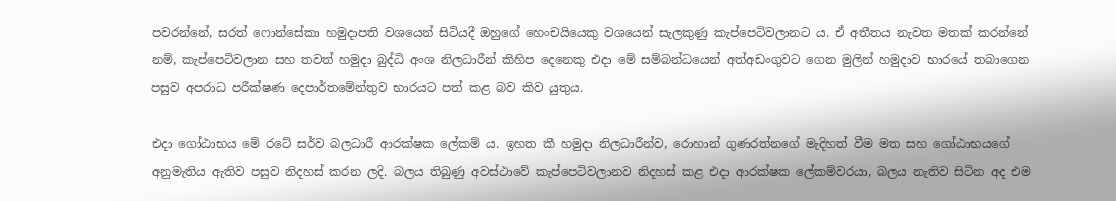පවරන්නේ, සරත් ෆොන්සේකා හමුදාපති වශයෙන් සිටියදී ඔහුගේ හෙංචයියෙකු වශයෙන් සැලකුණු කැප්පෙටිවලානට ය. ඒ අතීතය නැවත මතක් කරන්නේ නම්, කැප්පෙටිවලාන සහ තවත් හමුදා බුද්ධි අංශ නිලධාරීන් කිහිප දෙනෙකු එදා මේ සම්බන්ධයෙන් අත්අඩංගුවට ගෙන මුලින් හමුදාව භාරයේ තබාගෙන පසුව අපරාධ පරීක්ෂණ දෙපාර්තමේන්තුව භාරයට පත් කළ බව කිව යුතුය.

එදා ගෝඨාභය මේ රටේ සර්ව බලධාරී ආරක්ෂක ලේකම් ය. ඉහත කී හමුදා නිලධාරීන්ව, රොහාන් ගුණරත්නගේ මැදිහත් වීම මත සහ ගෝඨාභයගේ අනුමැතිය ඇතිව පසුව නිදහස් කරන ලදි. බලය තිබුණු අවස්ථාවේ කැප්පෙටිවලානව නිදහස් කළ එදා ආරක්ෂක ලේකම්වරයා, බලය නැතිව සිටින අද එම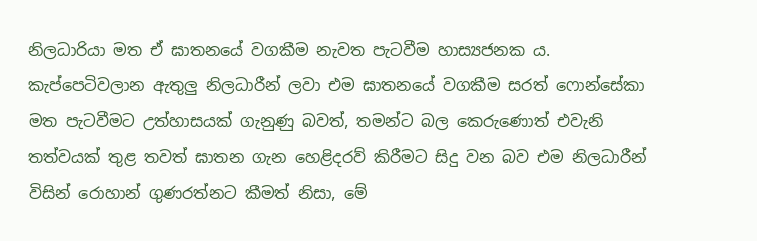නිලධාරියා මත ඒ ඝාතනයේ වගකීම නැවත පැටවීම හාස්‍යජනක ය. කැප්පෙටිවලාන ඇතුලු නිලධාරීන් ලවා එම ඝාතනයේ වගකීම සරත් ෆොන්සේකා මත පැටවීමට උත්හාසයක් ගැනුණු බවත්, තමන්ට බල කෙරුණොත් එවැනි තත්වයක් තුළ තවත් ඝාතන ගැන හෙළිදරව් කිරීමට සිදු වන බව එම නිලධාරීන් විසින් රොහාන් ගුණරත්නට කීමත් නිසා, මේ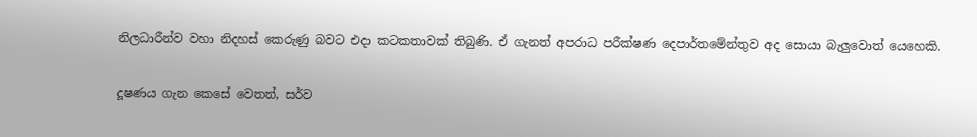නිලධාරීන්ව වහා නිදහස් කෙරුණු බවට එදා කටකතාවක් තිබුණි. ඒ ගැනත් අපරාධ පරීක්ෂණ දෙපාර්තමේන්තුව අද සොයා බැලුවොත් යෙහෙකි.

දූෂණය ගැන කෙසේ වෙතත්, සර්ව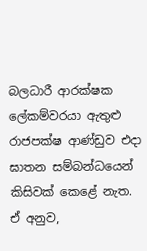බලධාරී ආරක්ෂක ලේකම්වරයා ඇතුළු රාජපක්ෂ ආණ්ඩුව එදා ඝාතන සම්බන්ධයෙන් කිසිවක් කෙළේ නැත. ඒ අනුව,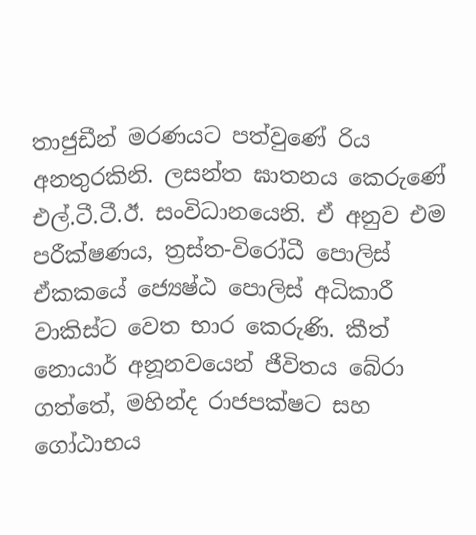තාජුඩීන් මරණයට පත්වුණේ රිය අනතුරකිනි. ලසන්ත ඝාතනය කෙරුණේ එල්.ටී.ටී.ඊ. සංවිධානයෙනි. ඒ අනුව එම පරීක්ෂණය, ත්‍රස්ත-විරෝධී පොලිස් ඒකකයේ ජ්‍යෙෂ්ඨ පොලිස් අධිකාරී වාකිස්ට වෙත භාර කෙරුණි. කීත් නොයාර් අනූනවයෙන් ජීවිතය බේරා ගත්තේ, මහින්ද රාජපක්ෂට සහ ගෝඨාභය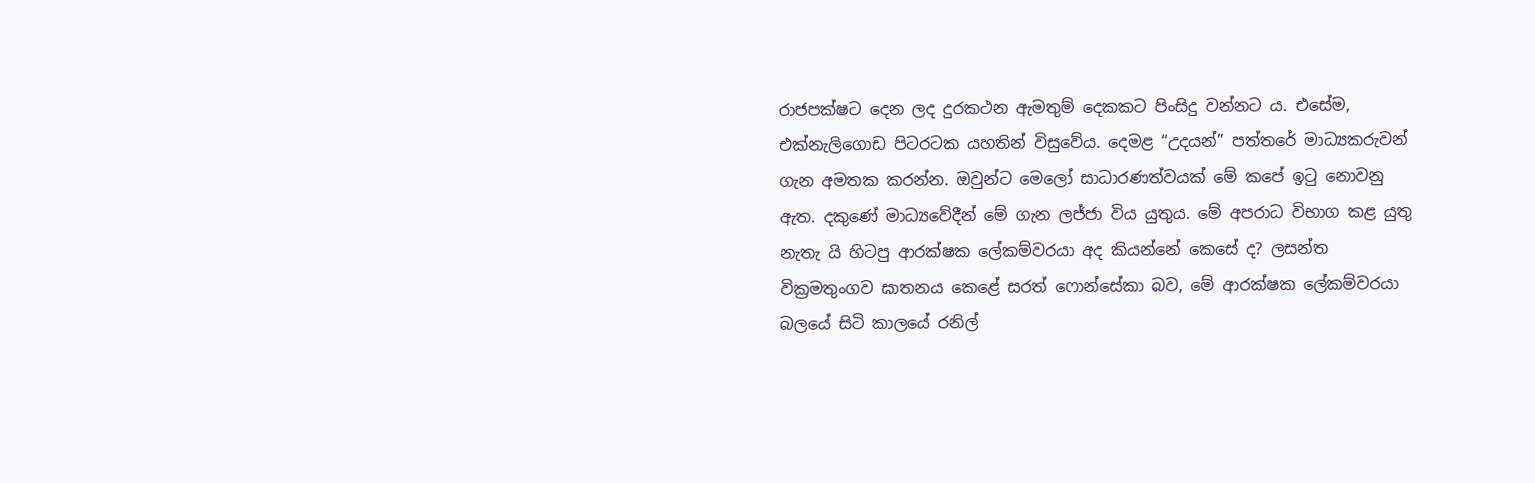රාජපක්ෂට දෙන ලද දුරකථන ඇමතුම් දෙකකට පිංසිදු වන්නට ය. එසේම, එක්නැලිගොඩ පිටරටක යහතින් විසුවේය. දෙමළ “උදයන්” පත්තරේ මාධ්‍යකරුවන් ගැන අමතක කරන්න. ඔවුන්ට මෙලෝ සාධාරණත්වයක් මේ කපේ ඉටු නොවනු ඇත. දකුණේ මාධ්‍යවේදීන් මේ ගැන ලජ්ජා විය යුතුය. මේ අපරාධ විභාග කළ යුතු නැතැ යි හිටපු ආරක්ෂක ලේකම්වරයා අද කියන්නේ කෙසේ ද? ලසන්ත වික්‍රමතුංගව ඝාතනය කෙළේ සරත් ෆොන්සේකා බව, මේ ආරක්ෂක ලේකම්වරයා බලයේ සිටි කාලයේ රනිල්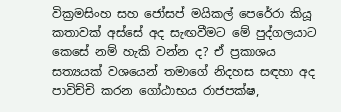වික්‍රමසිංහ සහ ජෝසප් මයිකල් පෙරේරා කියූ කතාවක් අස්සේ අද සැඟවීමට මේ පුද්ගලයාට කෙසේ නම් හැකි වන්න ද? ඒ ප්‍රකාශය සත්‍යයක් වශයෙන් තමාගේ නිදහස සඳහා අද පාවිච්චි කරන ගෝඨාභය රාජපක්ෂ,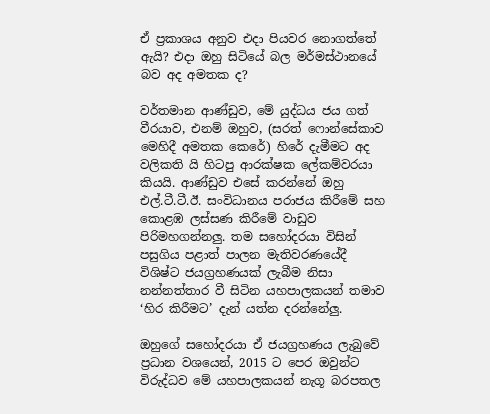ඒ ප්‍රකාශය අනුව එදා පියවර නොගත්තේ ඇයි? එදා ඔහු සිටියේ බල මර්මස්ථානයේ බව අද අමතක ද?

වර්තමාන ආණ්ඩුව, මේ යුද්ධය ජය ගත් වීරයාව, එනම් ඔහුව, (සරත් ෆොන්සේකාව මෙහිදී අමතක කෙරේ) හිරේ දැමීමට අද වලිකති යි හිටපු ආරක්ෂක ලේකම්වරයා කියයි. ආණ්ඩුව එසේ කරන්නේ ඔහු එල්.ටී.ටී.ඊ. සංවිධානය පරාජය කිරීමේ සහ කොළඹ ලස්සණ කිරීමේ වාඩුව පිරිමහගන්නලු. තම සහෝදරයා විසින් පසුගිය පළාත් පාලන මැතිවරණයේදී විශිෂ්ට ජයග්‍රහණයක් ලැබීම නිසා නන්නත්තාර වී සිටින යහපාලකයන් තමාව ‘හිර කිරීමට’ දැන් යත්න දරන්නේලු.

ඔහුගේ සහෝදරයා ඒ ජයග්‍රහණය ලැබුවේ ප්‍රධාන වශයෙන්, 2015 ට පෙර ඔවුන්ට විරුද්ධව මේ යහපාලකයන් නැගූ බරපතල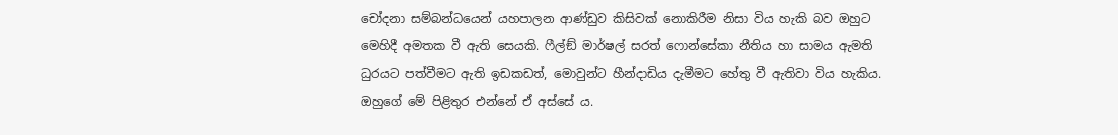චෝදනා සම්බන්ධයෙන් යහපාලන ආණ්ඩුව කිසිවක් නොකිරීම නිසා විය හැකි බව ඔහුට මෙහිදී අමතක වී ඇති සෙයකි. ෆීල්ඞ් මාර්ෂල් සරත් ෆොන්සේකා නීතිය හා සාමය ඇමති ධුරයට පත්වීමට ඇති ඉඩකඩත්, මොවුන්ට හීන්දාඩිය දැමීමට හේතු වී ඇතිවා විය හැකිය. ඔහුගේ මේ පිළිතුර එන්නේ ඒ අස්සේ ය.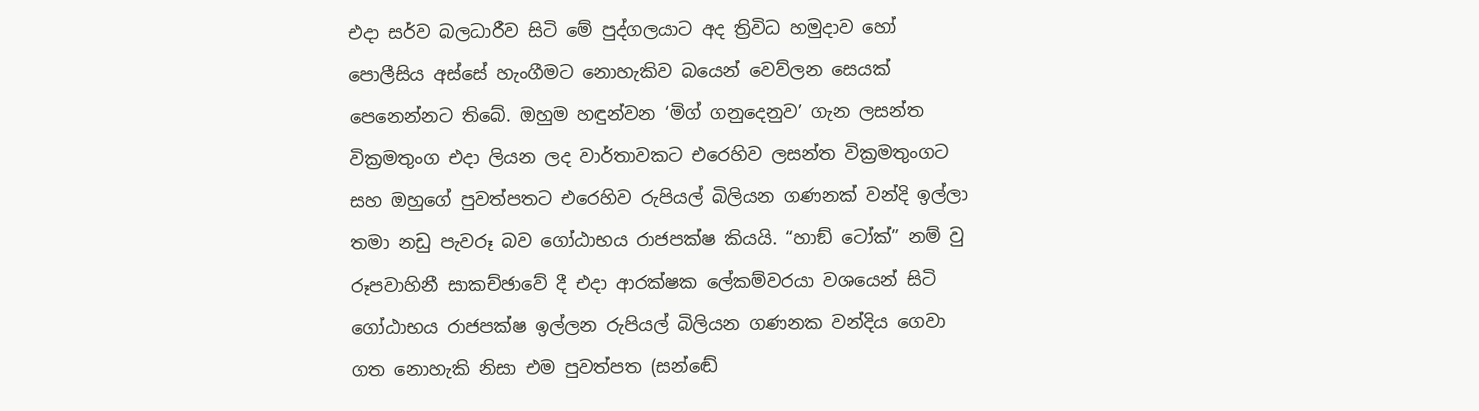එදා සර්ව බලධාරීව සිටි මේ පුද්ගලයාට අද ත්‍රිවිධ හමුදාව හෝ පොලීසිය අස්සේ හැංගීමට නොහැකිව බයෙන් වෙව්ලන සෙයක් පෙනෙන්නට තිබේ. ඔහුම හඳුන්වන ‘මිග් ගනුදෙනුව’ ගැන ලසන්ත වික්‍රමතුංග එදා ලියන ලද වාර්තාවකට එරෙහිව ලසන්ත වික්‍රමතුංගට සහ ඔහුගේ පුවත්පතට එරෙහිව රුපියල් බිලියන ගණනක් වන්දි ඉල්ලා තමා නඩු පැවරූ බව ගෝඨාභය රාජපක්ෂ කියයි. “හාඞ් ටෝක්” නම් වු රූපවාහිනී සාකච්ඡාවේ දී එදා ආරක්ෂක ලේකම්වරයා වශයෙන් සිටි ගෝඨාභය රාජපක්ෂ ඉල්ලන රුපියල් බිලියන ගණනක වන්දිය ගෙවා ගත නොහැකි නිසා එම පුවත්පත (සන්ඬේ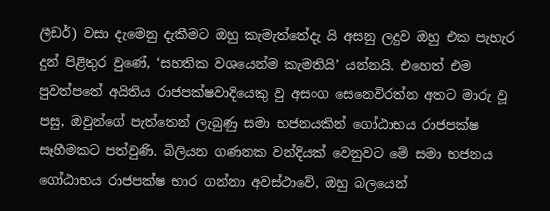ලීඩර්) වසා දැමෙනු දැකීමට ඔහු කැමැත්තේදැ යි අසනු ලදුව ඔහු එක පැහැර දුන් පිළිතුර වුණේ, ‘සහතික වශයෙන්ම කැමතියි’ යන්නයි. එහෙත් එම පුවත්පතේ අයිතිය රාජපක්ෂවාදියෙකු වු අසංග සෙනෙවිරත්න අතට මාරු වූ පසු, ඔවුන්ගේ පැත්තෙන් ලැබුණු සමා භජනයකින් ගෝඨාභය රාජපක්ෂ සෑහීමකට පත්වුණි. බිලියන ගණනක වන්දියක් වෙනුවට මේ සමා භජනය ගෝඨාභය රාජපක්ෂ භාර ගන්නා අවස්ථාවේ, ඔහු බලයෙන්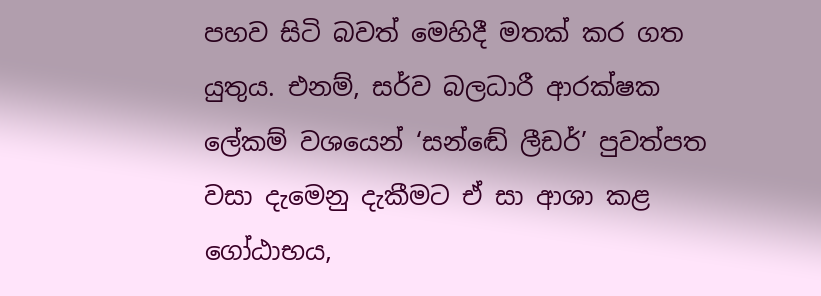පහව සිටි බවත් මෙහිදී මතක් කර ගත යුතුය. එනම්, සර්ව බලධාරී ආරක්ෂක ලේකම් වශයෙන් ‘සන්ඬේ ලීඩර්’ පුවත්පත වසා දැමෙනු දැකීමට ඒ සා ආශා කළ ගෝඨාභය,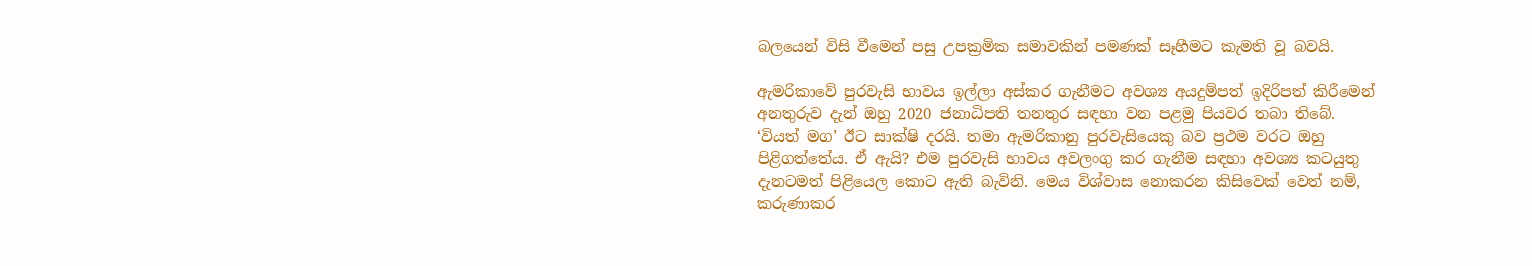බලයෙන් විසි වීමෙන් පසු උපක්‍රමික සමාවකින් පමණක් සෑහීමට කැමති වූ බවයි.

ඇමරිකාවේ පුරවැසි භාවය ඉල්ලා අස්කර ගැනීමට අවශ්‍ය අයදුම්පත් ඉදිරිපත් කිරීමෙන් අනතුරුව දැන් ඔහු 2020 ජනාධිපති තනතුර සඳහා වන පළමු පියවර තබා තිබේ. ‘වියත් මග’ ඊට සාක්ෂි දරයි. තමා ඇමරිකානු පුරවැසියෙකු බව ප්‍රථම වරට ඔහු පිළිගත්තේය. ඒ ඇයි? එම පුරවැසි භාවය අවලංගු කර ගැනීම සඳහා අවශ්‍ය කටයුතු දැනටමත් පිළියෙල කොට ඇති බැවිනි. මෙය විශ්වාස නොකරන කිසිවෙක් වෙත් නම්, කරුණාකර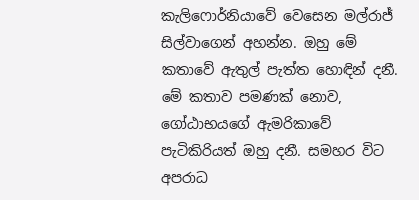කැලිෆොර්නියාවේ වෙසෙන මල්රාජ් සිල්වාගෙන් අහන්න. ඔහු මේ කතාවේ ඇතුල් පැත්ත හොඳින් දනී. මේ කතාව පමණක් නොව, ගෝඨාභයගේ ඇමරිකාවේ පැටිකිරියත් ඔහු දනී. සමහර විට අපරාධ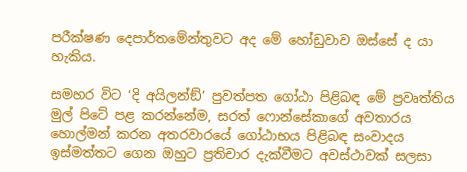පරීක්ෂණ දෙපාර්තමේන්තුවට අද මේ හෝඩුවාව ඔස්සේ ද යා හැකිය.

සමහර විට ‘දි අයිලන්ඞ්’ පුවත්පත ගෝඨා පිළිබඳ මේ ප්‍රවෘත්තිය මුල් පිටේ පළ කරන්නේම, සරත් ෆොන්සේකාගේ අවතාරය හොල්මන් කරන අතරවාරයේ ගෝඨාභය පිළිබඳ සංවාදය ඉස්මත්තට ගෙන ඔහුට ප්‍රතිචාර දැක්වීමට අවස්ථාවක් සලසා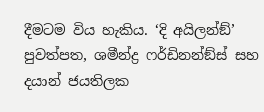දීමටම විය හැකිය. ‘දි අයිලන්ඞ්’ පුවත්පත, ශමීන්ද්‍ර ෆර්ඩිනන්ඞ්ස් සහ දයාන් ජයතිලක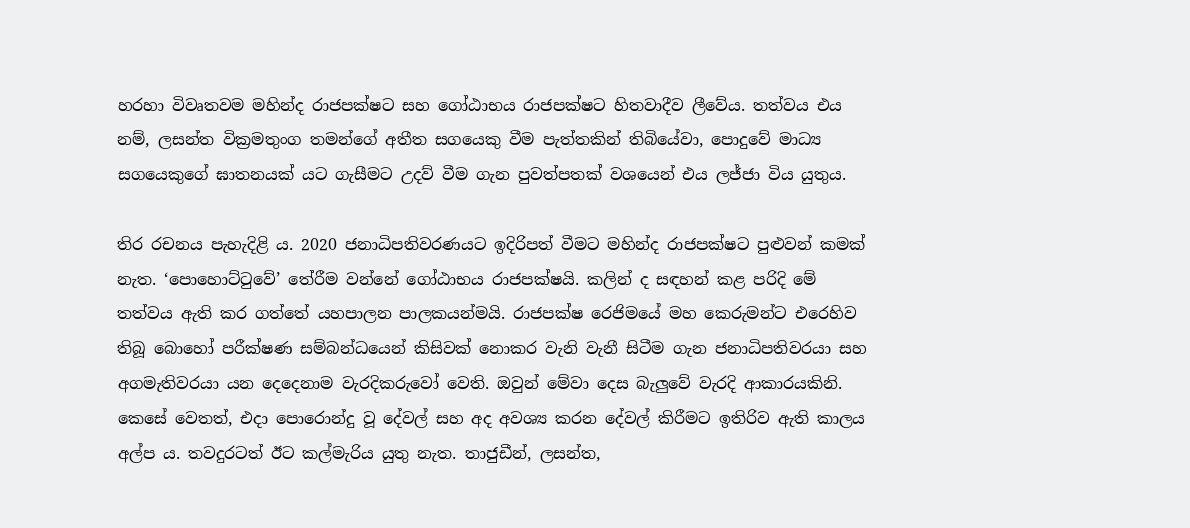හරහා විවෘතවම මහින්ද රාජපක්ෂට සහ ගෝඨාභය රාජපක්ෂට හිතවාදීව ලීවේය. තත්වය එය නම්, ලසන්ත වික්‍රමතුංග තමන්ගේ අතීත සගයෙකු වීම පැත්තකින් තිබියේවා, පොදුවේ මාධ්‍ය සගයෙකුගේ ඝාතනයක් යට ගැසීමට උදව් වීම ගැන පුවත්පතක් වශයෙන් එය ලජ්ජා විය යුතුය.

තිර රචනය පැහැදිළි ය. 2020 ජනාධිපතිවරණයට ඉදිරිපත් වීමට මහින්ද රාජපක්ෂට පුළුවන් කමක් නැත. ‘පොහොට්ටුවේ’ තේරීම වන්නේ ගෝඨාභය රාජපක්ෂයි. කලින් ද සඳහන් කළ පරිදි මේ තත්වය ඇති කර ගත්තේ යහපාලන පාලකයන්මයි. රාජපක්ෂ රෙජිමයේ මහ කෙරුමන්ට එරෙහිව තිබූ බොහෝ පරීක්ෂණ සම්බන්ධයෙන් කිසිවක් නොකර වැනි වැනී සිටීම ගැන ජනාධිපතිවරයා සහ අගමැතිවරයා යන දෙදෙනාම වැරදිකරුවෝ වෙති. ඔවුන් මේවා දෙස බැලුවේ වැරදි ආකාරයකිනි. කෙසේ වෙතත්, එදා පොරොන්දු වූ දේවල් සහ අද අවශ්‍ය කරන දේවල් කිරීමට ඉතිරිව ඇති කාලය අල්ප ය. තවදුරටත් ඊට කල්මැරිය යුතු නැත. තාජුඩීන්, ලසන්ත,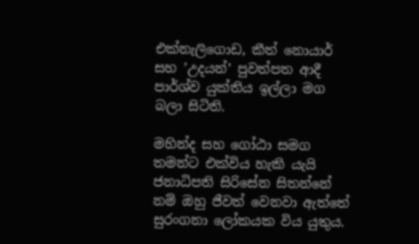එක්නැලිගොඩ, කීත් නොයාර් සහ ’උදයන්’ පුවත්පත ආදී පාර්ශ්ව යුක්තිය ඉල්ලා මග බලා සිටිති.

මහින්ද සහ ගෝඨා සමග තමන්ට එක්විය හැකි යැයි ජනාධිපති සිරිසේන සිතන්නේ නම් ඔහු ජීවත් වෙනවා ඇත්තේ සුරංගනා ලෝකයක විය යුතුය.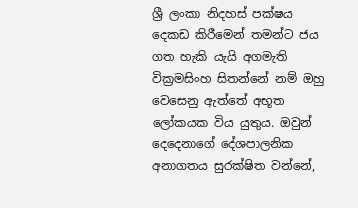ශ්‍රී ලංකා නිදහස් පක්ෂය දෙකඩ කිරීමෙන් තමන්ට ජය ගත හැකි යැයි අගමැති වික්‍රමසිංහ සිතන්නේ නම් ඔහු වෙසෙනු ඇත්තේ අභූත ලෝකයක විය යුතුය. ඔවුන් දෙදෙනාගේ දේශපාලනික අනාගතය සුරක්ෂිත වන්නේ,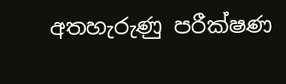අතහැරුණු පරීක්ෂණ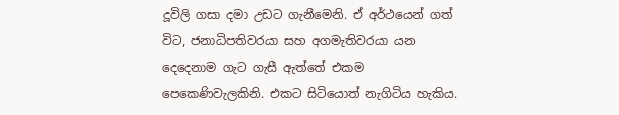දූවිලි ගසා දමා උඩට ගැනීමෙනි. ඒ අර්ථයෙන් ගත් විට, ජනාධිපතිවරයා සහ අගමැතිවරයා යන දෙදෙනාම ගැට ගැසී ඇත්තේ එකම පෙකෙණිවැලකිනි. එකට සිටියොත් නැගිටිය හැකිය.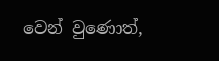වෙන් වුණොත්,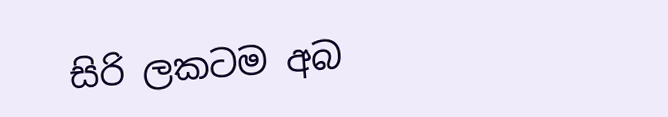සිරි ලකටම අබ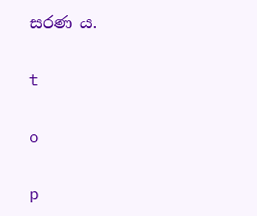සරණ ය.

t

o

p